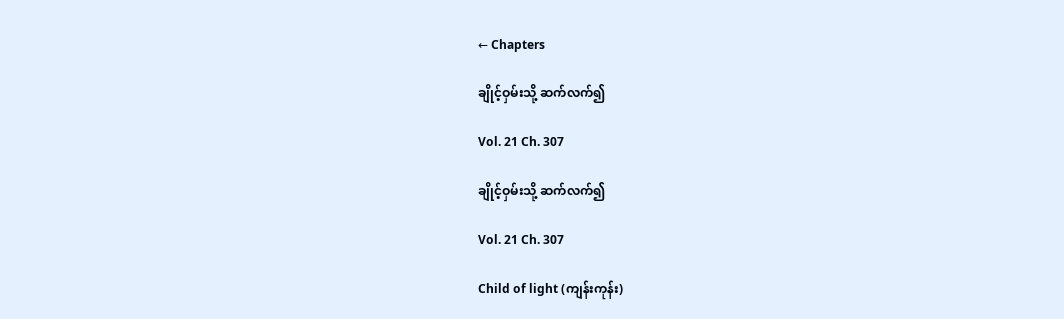← Chapters

ချိုင့်ဝှမ်းသို့ ဆက်လက်၍

Vol. 21 Ch. 307

ချိုင့်ဝှမ်းသို့ ဆက်လက်၍

Vol. 21 Ch. 307

Child of light (ကျန်းကုန်း)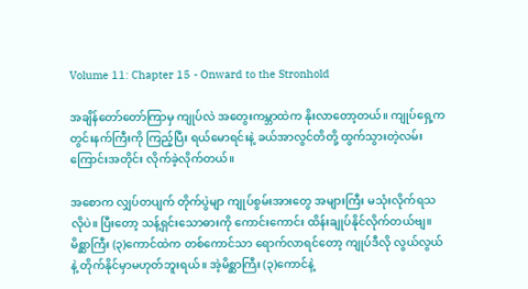Volume 11: Chapter 15 - Onward to the Stronhold

အချိန်တော်တော်ကြာမှ ကျုပ်လဲ အတွေးကမ္ဘာထဲက နိုးလာတော့တယ်။ ကျုပ်ရှေ့က တွင်းနက်ကြီးကို ကြည့်ပြီး ရယ်မောရင်းနဲ့ ခယ်အာလွင်တိတို့ ထွက်သွားတဲ့လမ်းကြောင်းအတိုင်း လိုက်ခဲ့လိုက်တယ်။

အစောက လျှပ်တပျက် တိုက်ပွဲမျာ ကျုပ်စွမ်းအားတွေ အများကြီး မသုံးလိုက်ရသလိုပဲ။ ပြီးတော့ သန့်ရှင်းသောဓားကို ကောင်းကောင်း ထိန်းချုပ်နိုင်လိုက်တယ်ဗျ။ မိစ္ဆာကြီး (၃)ကောင်ထဲက တစ်ကောင်သာ ရောက်လာရင်တော့ ကျုပ်ဒီလို လွယ်လွယ်နဲ့ တိုက်နိုင်မှာမဟုတ်ဘူးရယ်။ အဲ့မိစ္ဆာကြီး (၃)ကောင်နဲ့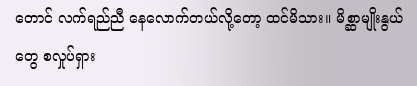တောင် လက်ရည်ညီ နေလောက်တယ်လို့တော့ ထင်မိသား။ မိစ္ဆာမျိုးနွယ်တွေ စလှုပ်ရှား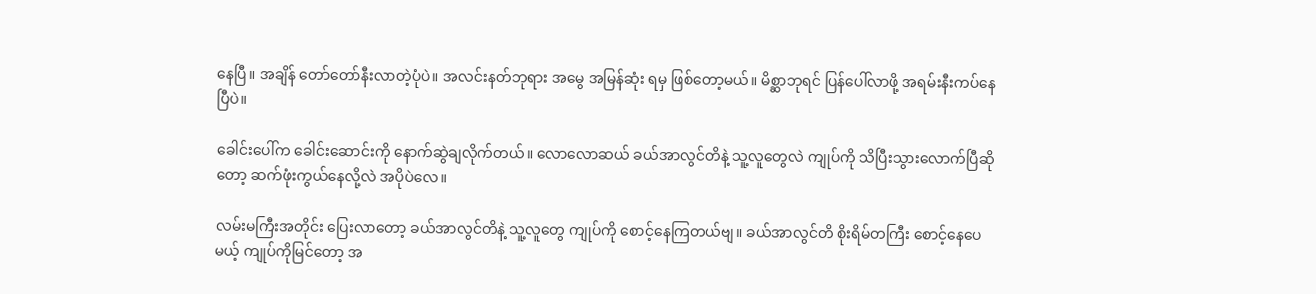နေပြီ။ အချိန် တော်တော်နီးလာတဲ့ပုံပဲ။ အလင်းနတ်ဘုရား အမွေ အမြန်ဆုံး ရမှ ဖြစ်တော့မယ်။ မိစ္ဆာဘုရင် ပြန်ပေါ်လာဖို့ အရမ်းနီးကပ်နေပြီပဲ။

ခေါင်းပေါ်က ခေါင်းဆောင်းကို နောက်ဆွဲချလိုက်တယ်။ လောလောဆယ် ခယ်အာလွင်တိနဲ့ သူ့လူတွေလဲ ကျုပ်ကို သိပြီးသွားလောက်ပြီဆိုတော့ ဆက်ဖုံးကွယ်နေလို့လဲ အပိုပဲလေ။

လမ်းမကြီးအတိုင်း ပြေးလာတော့ ခယ်အာလွင်တိနဲ့ သူ့လူတွေ ကျုပ်ကို စောင့်နေကြတယ်ဗျ။ ခယ်အာလွင်တိ စိုးရိမ်တကြီး စောင့်နေပေမယ့် ကျုပ်ကိုမြင်တော့ အ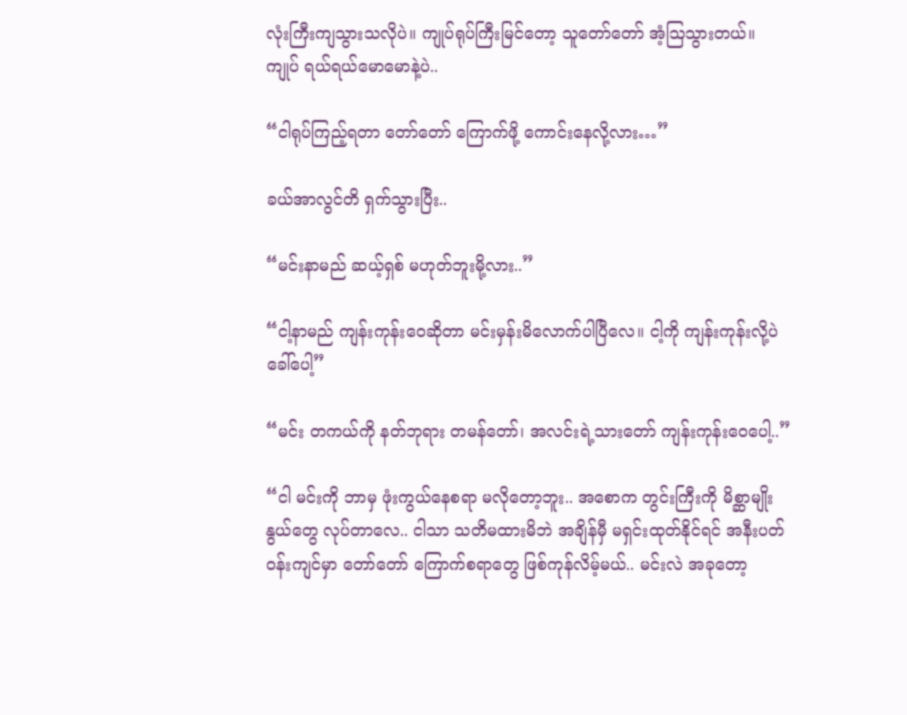လုံးကြီးကျသွားသလိုပဲ။ ကျုပ်ရုပ်ကြီးမြင်တော့ သူတော်တော် အံ့ဩသွားတယ်။ ကျုပ် ရယ်ရယ်မောမောနဲ့ပဲ..

“ငါရုပ်ကြည့်ရတာ တော်တော် ကြောက်ဖို့ ကောင်းနေလို့လား…”

ခယ်အာလွင်တိ ရှက်သွားပြီး..

“မင်းနာမည် ဆယ့်ရှစ် မဟုတ်ဘူးမို့လား..”

“ငါ့နာမည် ကျန်းကုန်းဝေဆိုတာ မင်းမှန်းမိလောက်ပါပြီလေ။ ငါ့ကို ကျန်းကုန်းလို့ပဲခေါ်ပေါ့”

“မင်း တကယ်ကို နတ်ဘုရား တမန်တော်၊ အလင်းရဲ့သားတော် ကျန်းကုန်းဝေပေါ့..”

“ငါ မင်းကို ဘာမှ ဖုံးကွယ်နေစရာ မလိုတော့ဘူး.. အစောက တွင်းကြီးကို မိစ္ဆာမျိုးနွယ်တွေ လုပ်တာလေ.. ငါသာ သတိမထားမိဘဲ အချိန်မှီ မရှင်းထုတ်နိုင်ရင် အနီးပတ်ဝန်းကျင်မှာ တော်တော် ကြောက်စရာတွေ ဖြစ်ကုန်လိမ့်မယ်.. မင်းလဲ အခုတော့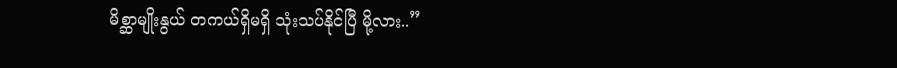မိစ္ဆာမျိုးနွယ် တကယ်ရှိမရှိ သုံးသပ်နိုင်ပြီ မို့လား..”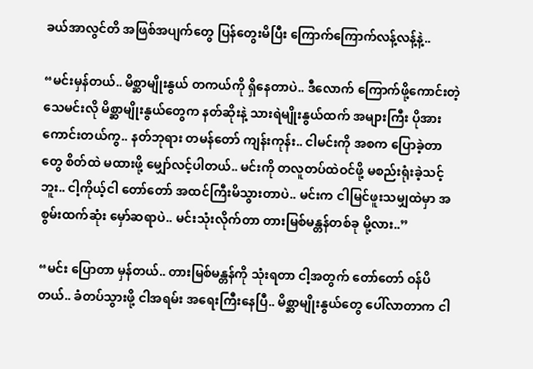ခယ်အာလွင်တိ အဖြစ်အပျက်တွေ ပြန်တွေးမိပြီး ကြောက်ကြောက်လန့်လန့်နဲ့..

“မင်းမှန်တယ်.. မိစ္ဆာမျိုးနွယ် တကယ်ကို ရှိနေတာပဲ.. ဒီလောက် ကြောက်ဖို့ကောင်းတဲ့ သေမင်းလို မိစ္ဆာမျိုးနွယ်တွေက နတ်ဆိုးနဲ့ သားရဲမျိုးနွယ်ထက် အများကြီး ပိုအားကောင်းတယ်ကွ.. နတ်ဘုရား တမန်တော် ကျန်းကုန်း.. ငါမင်းကို အစက ပြောခဲ့တာတွေ စိတ်ထဲ မထားဖို့ မျှော်လင့်ပါတယ်.. မင်းကို တလူတပ်ထဲဝင်ဖို့ မစည်းရုံးခဲ့သင့်ဘူး.. ငါ့ကိုယ့်ငါ တော်တော် အထင်ကြီးမိသွားတာပဲ.. မင်းက ငါမြင်ဖူးသမျှထဲမှာ အစွမ်းထက်ဆုံး မှော်ဆရာပဲ.. မင်းသုံးလိုက်တာ တားမြစ်မန္တန်တစ်ခု မို့လား..”

“မင်း ပြောတာ မှန်တယ်.. တားမြစ်မန္တန်ကို သုံးရတာ ငါ့အတွက် တော်တော် ဝန်ပိတယ်.. ခံတပ်သွားဖို့ ငါအရမ်း အရေးကြီးနေပြီ.. မိစ္ဆာမျိုးနွယ်တွေ ပေါ်လာတာက ငါ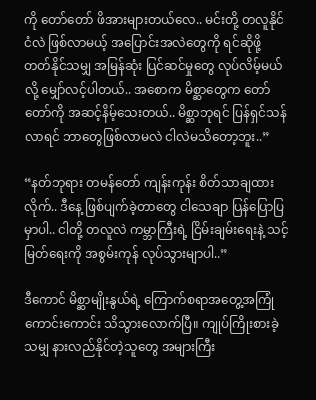ကို တော်တော် ဖိအားများတယ်လေ.. မင်းတို့ တလူနိုင်ငံလဲ ဖြစ်လာမယ့် အပြောင်းအလဲတွေကို ရင်ဆိုဖို့ တတ်နိုင်သမျှ အမြန်ဆုံး ပြင်ဆင်မှုတွေ လုပ်လိမ့်မယ်လို့ မျှော်လင့်ပါတယ်.. အစောက မိစ္ဆာတွေက တော်တော်ကို အဆင့်နိမ့်သေးတယ်.. မိစ္ဆာဘုရင် ပြန်ရှင်သန်လာရင် ဘာတွေဖြစ်လာမလဲ ငါလဲမသိတော့ဘူး..”

“နတ်ဘုရား တမန်တော် ကျန်းကုန်း စိတ်သာချထားလိုက်.. ဒီနေ့ ဖြစ်ပျက်ခဲ့တာတွေ ငါသေချာ ပြန်ပြောပြမှာပါ.. ငါတို့ တလူလဲ ကမ္ဘာကြီးရဲ့ ငြိမ်းချမ်းရေးနဲ့ သင့်မြတ်ရေးကို အစွမ်းကုန် လုပ်သွားမျာပါ..”

ဒီကောင် မိစ္ဆာမျိုးနွယ်ရဲ့ ကြောက်စရာအတွေ့အကြုံ ကောင်းကောင်း သိသွားလောက်ပြီ။ ကျုပ်ကြိုးစားခဲ့သမျှ နားလည်နိုင်တဲ့သူတွေ အများကြီး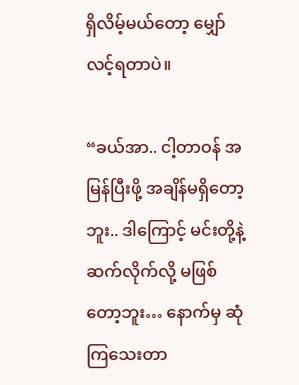ရှိလိမ့်မယ်တော့ မျှော်လင့်ရတာပဲ။

“ခယ်အာ.. ငါ့တာဝန် အမြန်ပြီးဖို့ အချိန်မရှိတော့ဘူး.. ဒါကြောင့် မင်းတို့နဲ့ ဆက်လိုက်လို့ မဖြစ်တော့ဘူး… နောက်မှ ဆုံကြသေးတာ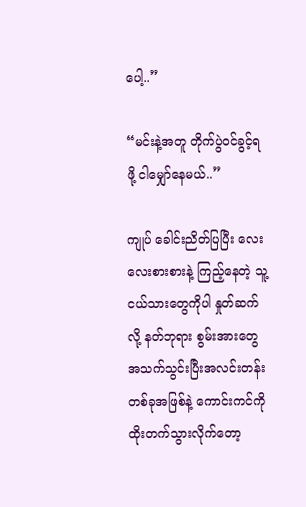ပေါ့..”

“မင်းနဲ့အတူ တိုက်ပွဲဝင်ခွင့်ရဖို့ ငါမျှော်နေမယ်..”

ကျုပ် ခေါင်းညိတ်ပြပြီး လေးလေးစားစားနဲ့ ကြည့်နေတဲ့ သူ့ငယ်သားတွေကိုပါ နှုတ်ဆက်လို့ နတ်ဘုရား စွမ်းအားတွေ အသက်သွင်းပြီးအလင်းတန်း တစ်ခုအဖြစ်နဲ့ ကောင်းကင်ကို ထိုးတက်သွားလိုက်တော့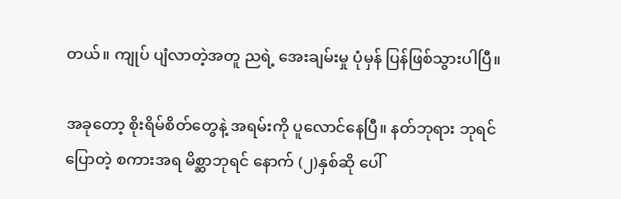တယ်။ ကျုပ် ပျံလာတဲ့အတူ ညရဲ့ အေးချမ်းမှု ပုံမှန် ပြန်ဖြစ်သွားပါပြီ။

အခုတော့ စိုးရိမ်စိတ်တွေနဲ့ အရမ်းကို ပူလောင်နေပြီ။ နတ်ဘုရား ဘုရင်ပြောတဲ့ စကားအရ မိစ္ဆာဘုရင် နောက် (၂)နှစ်ဆို ပေါ်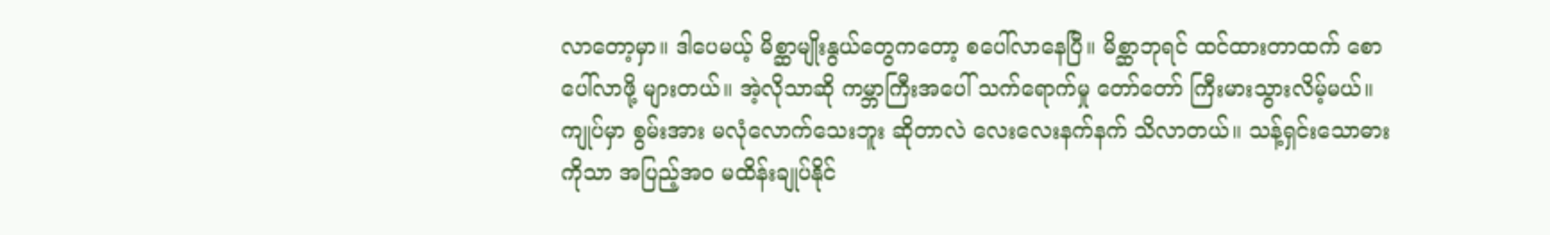လာတော့မှာ။ ဒါပေမယ့် မိစ္ဆာမျိုးနွယ်တွေကတော့ စပေါ်လာနေပြီ။ မိစ္ဆာဘုရင် ထင်ထားတာထက် စောပေါ်လာဖို့ များတယ်။ အဲ့လိုသာဆို ကမ္ဘာကြီးအပေါ် သက်ရောက်မှု တော်တော် ကြီးမားသွားလိမ့်မယ်။ ကျုပ်မှာ စွမ်းအား မလုံလောက်သေးဘူး ဆိုတာလဲ လေးလေးနက်နက် သိလာတယ်။ သန့်ရှင်းသောဓားကိုသာ အပြည့်အဝ မထိန်းချုပ်နိုင်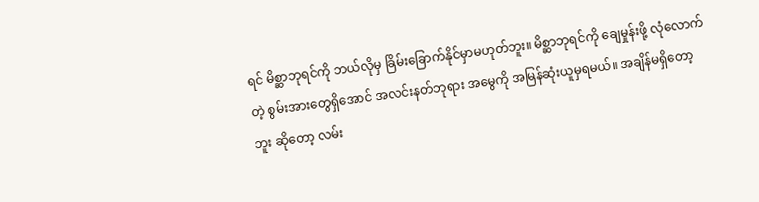ရင် မိစ္ဆာဘုရင်ကို ဘယ်လိုမှ ခြိမ်းခြောက်နိုင်မှာမဟုတ်ဘူး။ မိစ္ဆာဘုရင်ကို ချေမှုန်းဖို့ လုံလောက်တဲ့ စွမ်းအားတွေရှိအောင် အလင်းနတ်ဘုရား အမွေကို အမြန်ဆုံးယူမှရမယ်။ အချိန်မရှိတော့ဘူး ဆိုတော့ လမ်း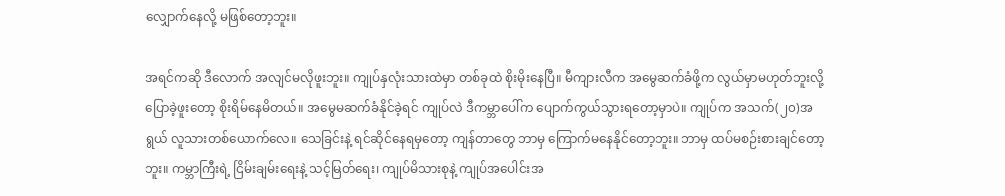လျှောက်နေလို့ မဖြစ်တော့ဘူး။

အရင်ကဆို ဒီလောက် အလျင်မလိုဖူးဘူး။ ကျုပ်နှလုံးသားထဲမှာ တစ်ခုထဲ စိုးမိုးနေပြီ။ မီကျားလီက အမွေဆက်ခံဖို့က လွယ်မှာမဟုတ်ဘူးလို့ ပြောခဲ့ဖူးတော့ စိုးရိမ်နေမိတယ်။ အမွေမဆက်ခံနိုင်ခဲ့ရင် ကျုပ်လဲ ဒီကမ္ဘာပေါ်က ပျောက်ကွယ်သွားရတော့မှာပဲ။ ကျုပ်က အသက်(၂၀)အရွယ် လူသားတစ်ယောက်လေ။ သေခြင်းနဲ့ ရင်ဆိုင်နေရမှတော့ ကျန်တာတွေ ဘာမှ ကြောက်မနေနိုင်တော့ဘူး။ ဘာမှ ထပ်မစဉ်းစားချင်တော့ဘူး။ ကမ္ဘာကြီးရဲ့ ငြိမ်းချမ်းရေးနဲ့ သင့်မြတ်ရေး၊ ကျုပ်မိသားစုနဲ့ ကျုပ်အပေါင်းအ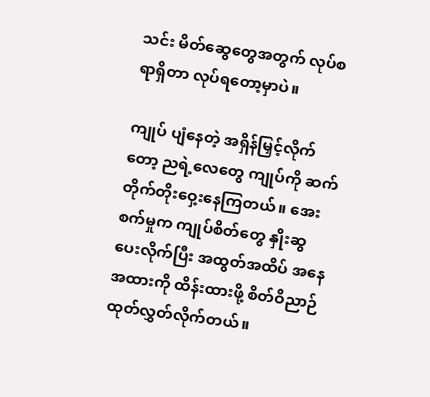သင်း မိတ်ဆွေတွေအတွက် လုပ်စရာရှိတာ လုပ်ရတော့မှာပဲ။

ကျုပ် ပျံနေတဲ့ အရှိန်မြှင့်လိုက်တော့ ညရဲ့လေတွေ ကျုပ်ကို ဆက်တိုက်တိုးဝှေ့းနေကြတယ်။ အေးစက်မှုက ကျုပ်စိတ်တွေ နှိုးဆွပေးလိုက်ပြီး အထွတ်အထိပ် အနေအထားကို ထိန်းထားဖို့ စိတ်ဝိညာဉ် ထုတ်လွှတ်လိုက်တယ်။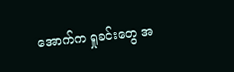အောက်က ရှုခင်းတွေ အ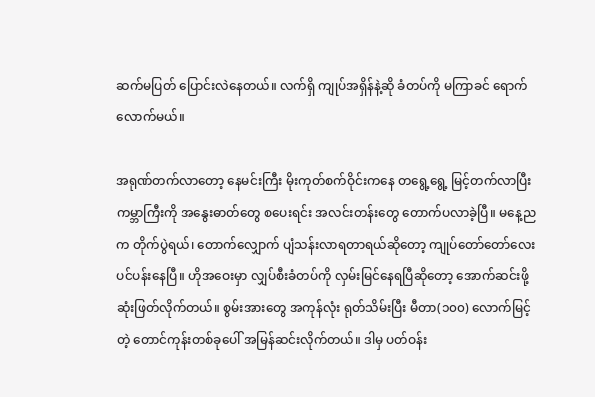ဆက်မပြတ် ပြောင်းလဲနေတယ်။ လက်ရှိ ကျုပ်အရှိန်နဲ့ဆို ခံတပ်ကို မကြာခင် ရောက်လောက်မယ်။

အရုဏ်တက်လာတော့ နေမင်းကြီး မိုးကုတ်စက်ဝိုင်းကနေ တရွေ့ရွေ့ မြင့်တက်လာပြီး ကမ္ဘာကြီးကို အနွေးဓာတ်တွေ စပေးရင်း အလင်းတန်းတွေ တောက်ပလာခဲ့ပြီ။ မနေ့ညက တိုက်ပွဲရယ်၊ တောက်လျှောက် ပျံသန်းလာရတာရယ်ဆိုတော့ ကျုပ်တော်တော်လေး ပင်ပန်းနေပြီ။ ဟိုအဝေးမှာ လျှပ်စီးခံတပ်ကို လှမ်းမြင်နေရပြီဆိုတော့ အောက်ဆင်းဖို့ ဆုံးဖြတ်လိုက်တယ်။ စွမ်းအားတွေ အကုန်လုံး ရုတ်သိမ်းပြီး မီတာ(၁၀၀) လောက်မြင့်တဲ့ တောင်ကုန်းတစ်ခုပေါ် အမြန်ဆင်းလိုက်တယ်။ ဒါမှ ပတ်ဝန်း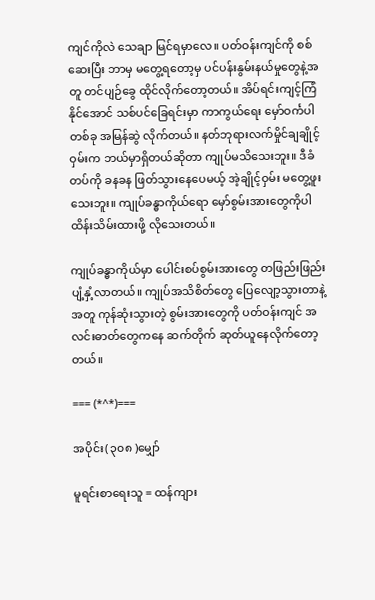ကျင်ကိုလဲ သေချာ မြင်ရမှာလေ။ ပတ်ဝန်းကျင်ကို စစ်ဆေးပြီး ဘာမှ မတွေ့ရတော့မှ ပင်ပန်းနွမ်းနယ်မှုတွေနဲ့အတူ တင်ပျဉ်ခွေ ထိုင်လိုက်တော့တယ်။ အိပ်ရင်းကျင့်ကြံနိုင်အောင် သစ်ပင်ခြေရင်းမှာ ကာကွယ်ရေး မှော်ဝင်္ကပါတစ်ခု အမြန်ဆွဲ လိုက်တယ်။ နတ်ဘုရားလက်မှိုင်ချချိုင့်ဝှမ်းက ဘယ်မှာရှိတယ်ဆိုတာ ကျုပ်မသိသေးဘူး။ ဒီခံတပ်ကို ခနခန ဖြတ်သွားနေပေမယ့် အဲ့ချိုင့်ဝှမ်း မတွေ့ဖူးသေးဘူး။ ကျုပ်ခန္ဓာကိုယ်ရော မှော်စွမ်းအားတွေကိုပါ ထိန်းသိမ်းထားဖို့ လိုသေးတယ်။

ကျုပ်ခန္ဓာကိုယ်မှာ ပေါင်းစပ်စွမ်းအားတွေ တဖြည်းဖြည်း ပျံ့နှံ့လာတယ်။ ကျုပ်အသိစိတ်တွေ ပြေလျော့သွားတာနဲ့အတူ ကုန်ဆုံးသွားတဲ့ စွမ်းအားတွေကို ပတ်ဝန်းကျင် အလင်းဓာတ်တွေကနေ ဆက်တိုက် ဆုတ်ယူနေလိုက်တော့တယ်။

=== (*^*)===

အပိုင်း( ၃၀၈ )မျှော်

မူရင်းစာရေးသူ = ထန်ကျား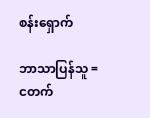စန်းရှောက်

ဘာသာပြန်သူ = ငတက်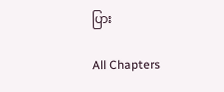ပြား

All Chapters